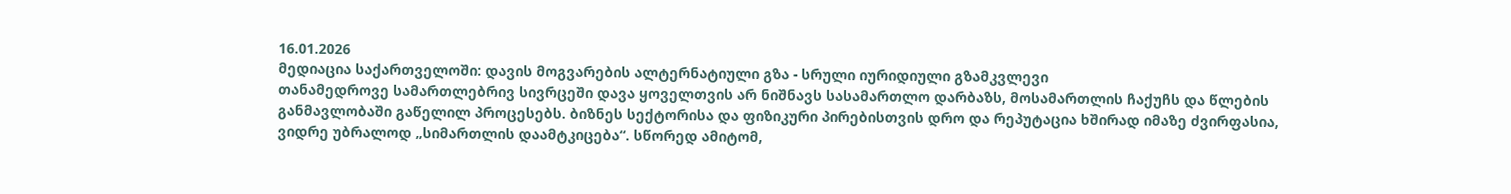16.01.2026
მედიაცია საქართველოში: დავის მოგვარების ალტერნატიული გზა - სრული იურიდიული გზამკვლევი
თანამედროვე სამართლებრივ სივრცეში დავა ყოველთვის არ ნიშნავს სასამართლო დარბაზს, მოსამართლის ჩაქუჩს და წლების განმავლობაში გაწელილ პროცესებს. ბიზნეს სექტორისა და ფიზიკური პირებისთვის დრო და რეპუტაცია ხშირად იმაზე ძვირფასია, ვიდრე უბრალოდ „სიმართლის დაამტკიცება“. სწორედ ამიტომ,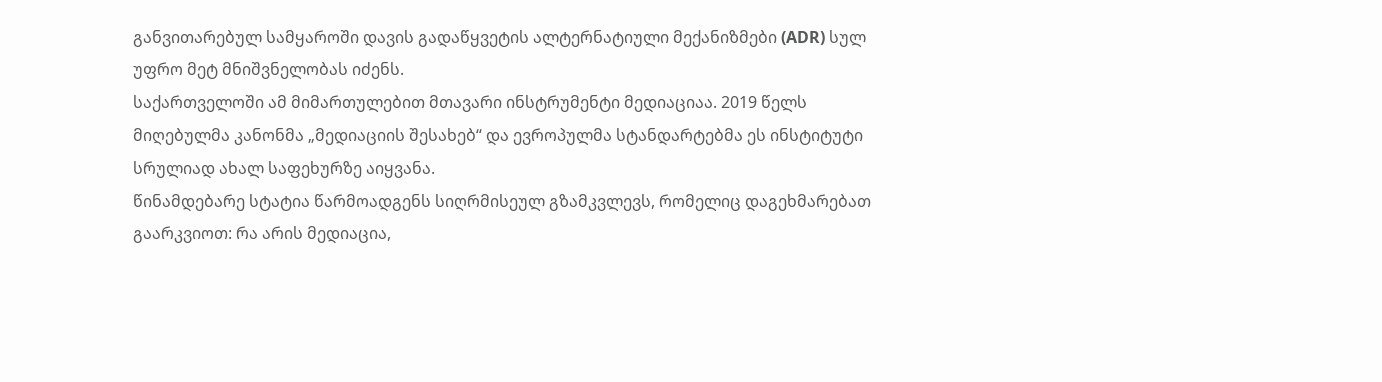განვითარებულ სამყაროში დავის გადაწყვეტის ალტერნატიული მექანიზმები (ADR) სულ უფრო მეტ მნიშვნელობას იძენს.
საქართველოში ამ მიმართულებით მთავარი ინსტრუმენტი მედიაციაა. 2019 წელს მიღებულმა კანონმა „მედიაციის შესახებ“ და ევროპულმა სტანდარტებმა ეს ინსტიტუტი სრულიად ახალ საფეხურზე აიყვანა.
წინამდებარე სტატია წარმოადგენს სიღრმისეულ გზამკვლევს, რომელიც დაგეხმარებათ გაარკვიოთ: რა არის მედიაცია,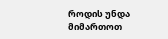როდის უნდა მიმართოთ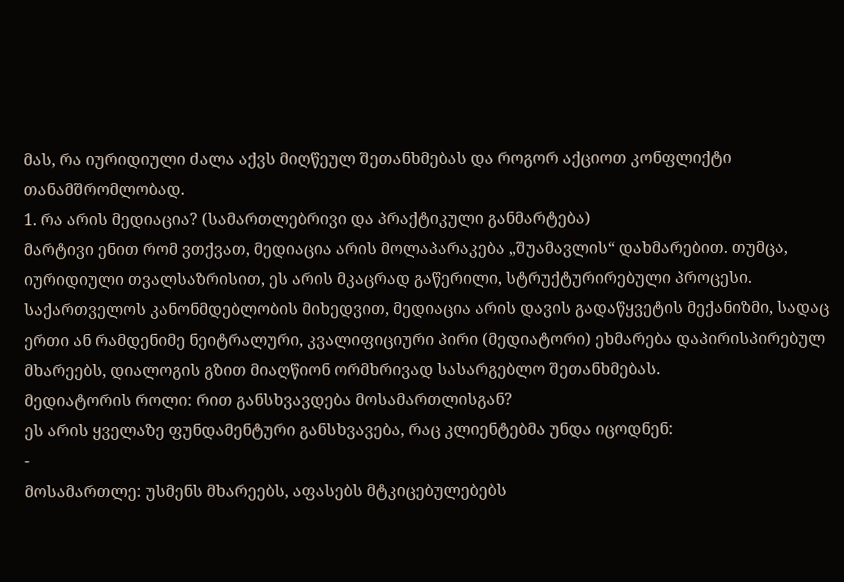მას, რა იურიდიული ძალა აქვს მიღწეულ შეთანხმებას და როგორ აქციოთ კონფლიქტი თანამშრომლობად.
1. რა არის მედიაცია? (სამართლებრივი და პრაქტიკული განმარტება)
მარტივი ენით რომ ვთქვათ, მედიაცია არის მოლაპარაკება „შუამავლის“ დახმარებით. თუმცა, იურიდიული თვალსაზრისით, ეს არის მკაცრად გაწერილი, სტრუქტურირებული პროცესი.
საქართველოს კანონმდებლობის მიხედვით, მედიაცია არის დავის გადაწყვეტის მექანიზმი, სადაც ერთი ან რამდენიმე ნეიტრალური, კვალიფიციური პირი (მედიატორი) ეხმარება დაპირისპირებულ მხარეებს, დიალოგის გზით მიაღწიონ ორმხრივად სასარგებლო შეთანხმებას.
მედიატორის როლი: რით განსხვავდება მოსამართლისგან?
ეს არის ყველაზე ფუნდამენტური განსხვავება, რაც კლიენტებმა უნდა იცოდნენ:
-
მოსამართლე: უსმენს მხარეებს, აფასებს მტკიცებულებებს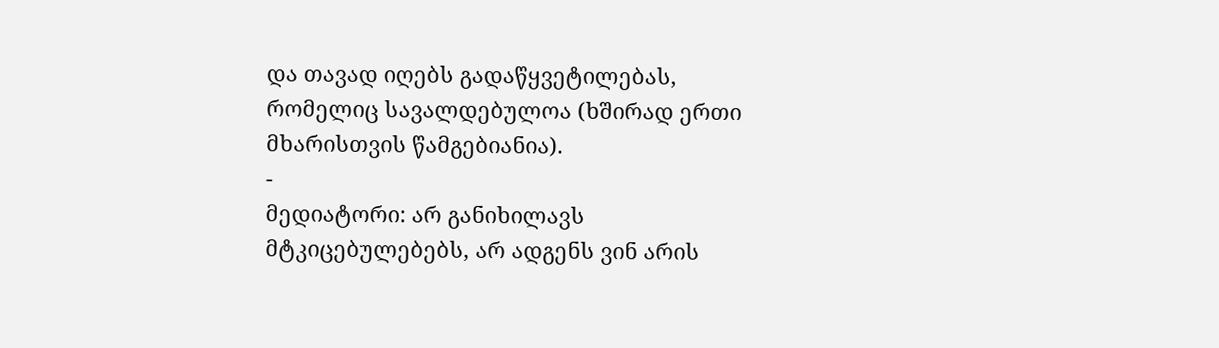და თავად იღებს გადაწყვეტილებას, რომელიც სავალდებულოა (ხშირად ერთი მხარისთვის წამგებიანია).
-
მედიატორი: არ განიხილავს მტკიცებულებებს, არ ადგენს ვინ არის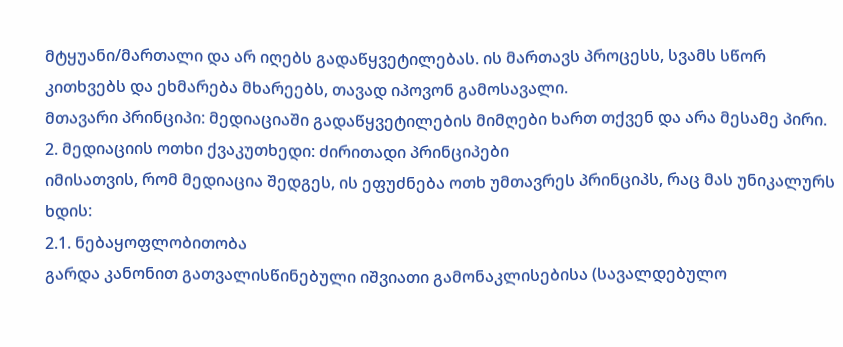მტყუანი/მართალი და არ იღებს გადაწყვეტილებას. ის მართავს პროცესს, სვამს სწორ კითხვებს და ეხმარება მხარეებს, თავად იპოვონ გამოსავალი.
მთავარი პრინციპი: მედიაციაში გადაწყვეტილების მიმღები ხართ თქვენ და არა მესამე პირი.
2. მედიაციის ოთხი ქვაკუთხედი: ძირითადი პრინციპები
იმისათვის, რომ მედიაცია შედგეს, ის ეფუძნება ოთხ უმთავრეს პრინციპს, რაც მას უნიკალურს ხდის:
2.1. ნებაყოფლობითობა
გარდა კანონით გათვალისწინებული იშვიათი გამონაკლისებისა (სავალდებულო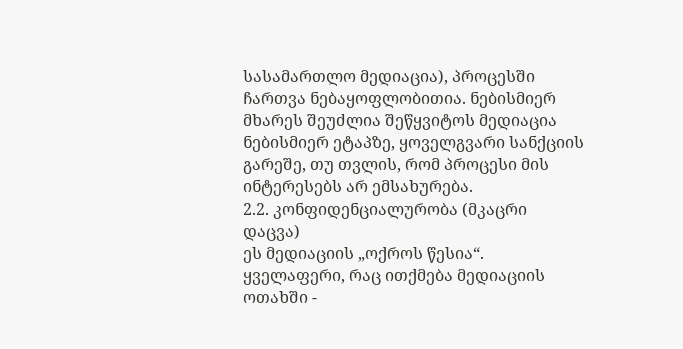სასამართლო მედიაცია), პროცესში ჩართვა ნებაყოფლობითია. ნებისმიერ მხარეს შეუძლია შეწყვიტოს მედიაცია ნებისმიერ ეტაპზე, ყოველგვარი სანქციის გარეშე, თუ თვლის, რომ პროცესი მის ინტერესებს არ ემსახურება.
2.2. კონფიდენციალურობა (მკაცრი დაცვა)
ეს მედიაციის „ოქროს წესია“. ყველაფერი, რაც ითქმება მედიაციის ოთახში -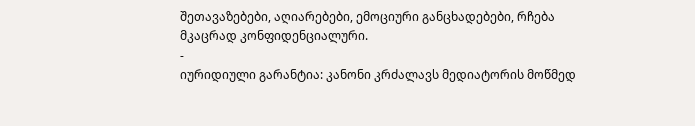შეთავაზებები, აღიარებები, ემოციური განცხადებები, რჩება მკაცრად კონფიდენციალური.
-
იურიდიული გარანტია: კანონი კრძალავს მედიატორის მოწმედ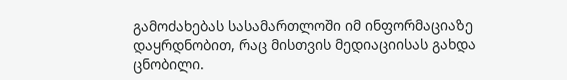გამოძახებას სასამართლოში იმ ინფორმაციაზე დაყრდნობით, რაც მისთვის მედიაციისას გახდა ცნობილი.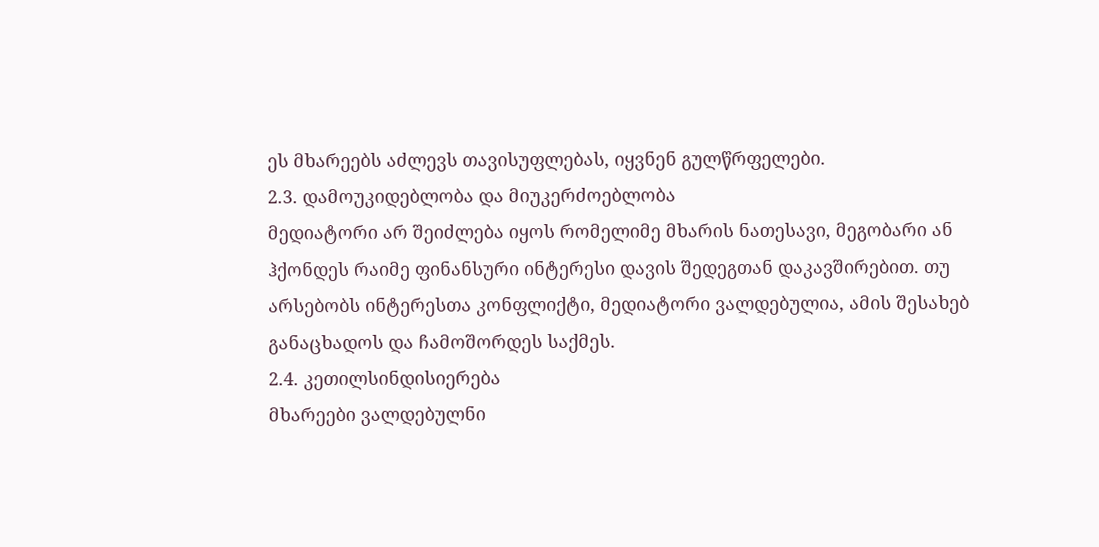ეს მხარეებს აძლევს თავისუფლებას, იყვნენ გულწრფელები.
2.3. დამოუკიდებლობა და მიუკერძოებლობა
მედიატორი არ შეიძლება იყოს რომელიმე მხარის ნათესავი, მეგობარი ან ჰქონდეს რაიმე ფინანსური ინტერესი დავის შედეგთან დაკავშირებით. თუ არსებობს ინტერესთა კონფლიქტი, მედიატორი ვალდებულია, ამის შესახებ განაცხადოს და ჩამოშორდეს საქმეს.
2.4. კეთილსინდისიერება
მხარეები ვალდებულნი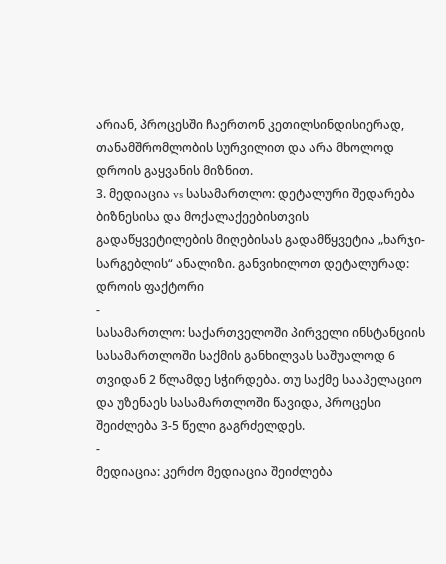არიან, პროცესში ჩაერთონ კეთილსინდისიერად, თანამშრომლობის სურვილით და არა მხოლოდ დროის გაყვანის მიზნით.
3. მედიაცია vs სასამართლო: დეტალური შედარება
ბიზნესისა და მოქალაქეებისთვის გადაწყვეტილების მიღებისას გადამწყვეტია „ხარჯი-სარგებლის“ ანალიზი. განვიხილოთ დეტალურად:
დროის ფაქტორი
-
სასამართლო: საქართველოში პირველი ინსტანციის სასამართლოში საქმის განხილვას საშუალოდ 6 თვიდან 2 წლამდე სჭირდება. თუ საქმე სააპელაციო და უზენაეს სასამართლოში წავიდა, პროცესი შეიძლება 3-5 წელი გაგრძელდეს.
-
მედიაცია: კერძო მედიაცია შეიძლება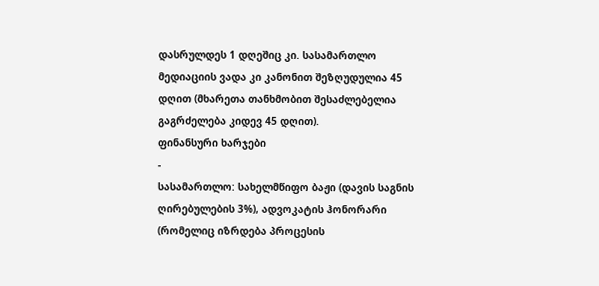დასრულდეს 1 დღეშიც კი. სასამართლო მედიაციის ვადა კი კანონით შეზღუდულია 45 დღით (მხარეთა თანხმობით შესაძლებელია გაგრძელება კიდევ 45 დღით).
ფინანსური ხარჯები
-
სასამართლო: სახელმწიფო ბაჟი (დავის საგნის ღირებულების 3%), ადვოკატის ჰონორარი (რომელიც იზრდება პროცესის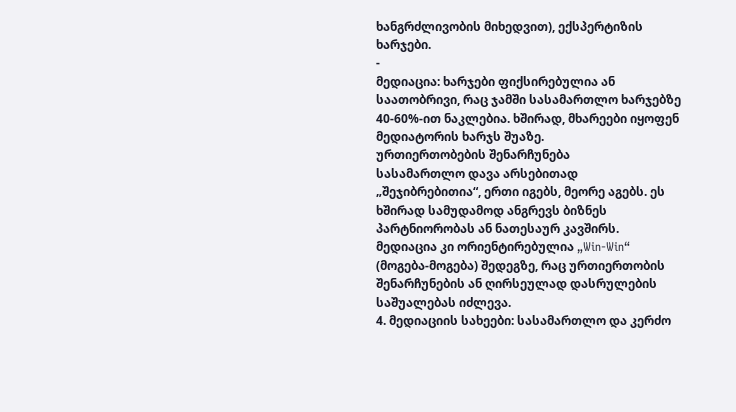ხანგრძლივობის მიხედვით), ექსპერტიზის ხარჯები.
-
მედიაცია: ხარჯები ფიქსირებულია ან საათობრივი, რაც ჯამში სასამართლო ხარჯებზე 40-60%-ით ნაკლებია. ხშირად, მხარეები იყოფენ მედიატორის ხარჯს შუაზე.
ურთიერთობების შენარჩუნება
სასამართლო დავა არსებითად „შეჯიბრებითია“, ერთი იგებს, მეორე აგებს. ეს ხშირად სამუდამოდ ანგრევს ბიზნეს პარტნიორობას ან ნათესაურ კავშირს. მედიაცია კი ორიენტირებულია „Win-Win“ (მოგება-მოგება) შედეგზე, რაც ურთიერთობის შენარჩუნების ან ღირსეულად დასრულების საშუალებას იძლევა.
4. მედიაციის სახეები: სასამართლო და კერძო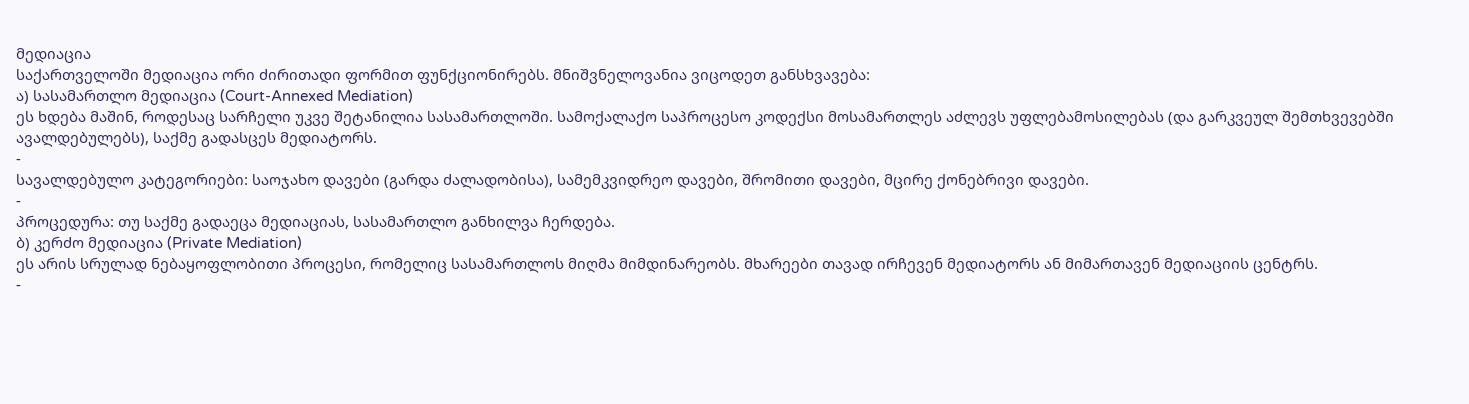მედიაცია
საქართველოში მედიაცია ორი ძირითადი ფორმით ფუნქციონირებს. მნიშვნელოვანია ვიცოდეთ განსხვავება:
ა) სასამართლო მედიაცია (Court-Annexed Mediation)
ეს ხდება მაშინ, როდესაც სარჩელი უკვე შეტანილია სასამართლოში. სამოქალაქო საპროცესო კოდექსი მოსამართლეს აძლევს უფლებამოსილებას (და გარკვეულ შემთხვევებში ავალდებულებს), საქმე გადასცეს მედიატორს.
-
სავალდებულო კატეგორიები: საოჯახო დავები (გარდა ძალადობისა), სამემკვიდრეო დავები, შრომითი დავები, მცირე ქონებრივი დავები.
-
პროცედურა: თუ საქმე გადაეცა მედიაციას, სასამართლო განხილვა ჩერდება.
ბ) კერძო მედიაცია (Private Mediation)
ეს არის სრულად ნებაყოფლობითი პროცესი, რომელიც სასამართლოს მიღმა მიმდინარეობს. მხარეები თავად ირჩევენ მედიატორს ან მიმართავენ მედიაციის ცენტრს.
-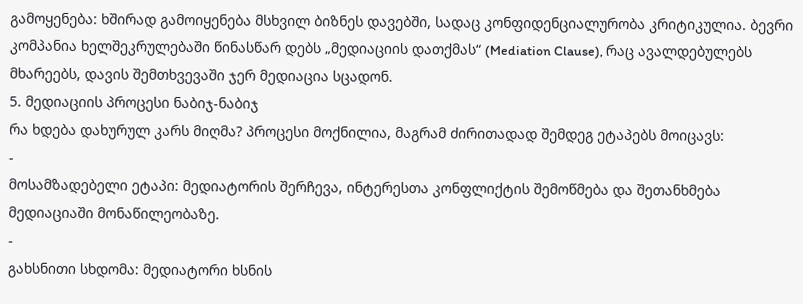გამოყენება: ხშირად გამოიყენება მსხვილ ბიზნეს დავებში, სადაც კონფიდენციალურობა კრიტიკულია. ბევრი კომპანია ხელშეკრულებაში წინასწარ დებს „მედიაციის დათქმას“ (Mediation Clause), რაც ავალდებულებს მხარეებს, დავის შემთხვევაში ჯერ მედიაცია სცადონ.
5. მედიაციის პროცესი ნაბიჯ-ნაბიჯ
რა ხდება დახურულ კარს მიღმა? პროცესი მოქნილია, მაგრამ ძირითადად შემდეგ ეტაპებს მოიცავს:
-
მოსამზადებელი ეტაპი: მედიატორის შერჩევა, ინტერესთა კონფლიქტის შემოწმება და შეთანხმება მედიაციაში მონაწილეობაზე.
-
გახსნითი სხდომა: მედიატორი ხსნის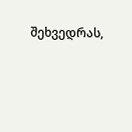შეხვედრას,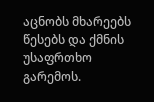აცნობს მხარეებს წესებს და ქმნის უსაფრთხო გარემოს.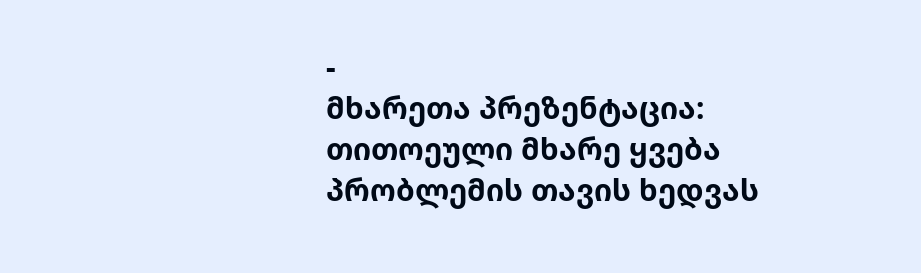-
მხარეთა პრეზენტაცია: თითოეული მხარე ყვება პრობლემის თავის ხედვას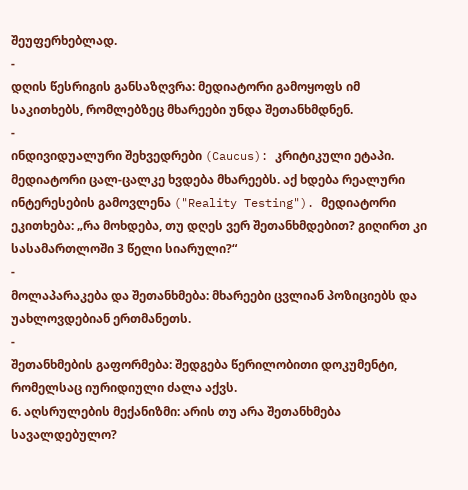შეუფერხებლად.
-
დღის წესრიგის განსაზღვრა: მედიატორი გამოყოფს იმ საკითხებს, რომლებზეც მხარეები უნდა შეთანხმდნენ.
-
ინდივიდუალური შეხვედრები (Caucus): კრიტიკული ეტაპი. მედიატორი ცალ-ცალკე ხვდება მხარეებს. აქ ხდება რეალური ინტერესების გამოვლენა ("Reality Testing"). მედიატორი ეკითხება: „რა მოხდება, თუ დღეს ვერ შეთანხმდებით? გიღირთ კი სასამართლოში 3 წელი სიარული?“
-
მოლაპარაკება და შეთანხმება: მხარეები ცვლიან პოზიციებს და უახლოვდებიან ერთმანეთს.
-
შეთანხმების გაფორმება: შედგება წერილობითი დოკუმენტი, რომელსაც იურიდიული ძალა აქვს.
6. აღსრულების მექანიზმი: არის თუ არა შეთანხმება სავალდებულო?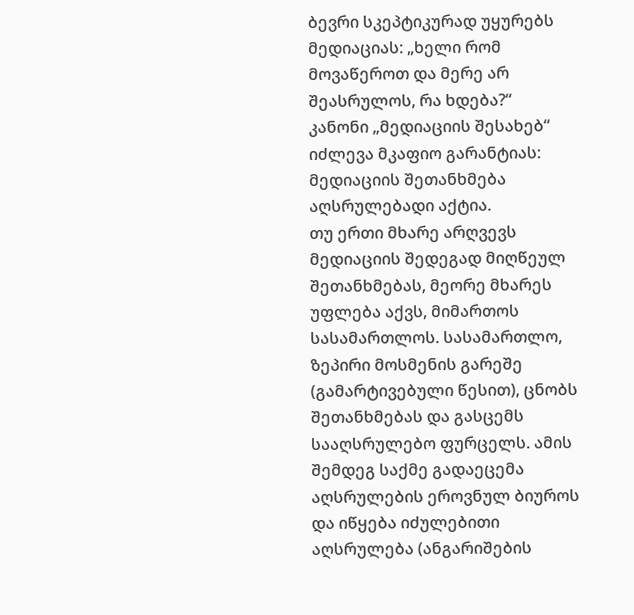ბევრი სკეპტიკურად უყურებს მედიაციას: „ხელი რომ მოვაწეროთ და მერე არ შეასრულოს, რა ხდება?“
კანონი „მედიაციის შესახებ“ იძლევა მკაფიო გარანტიას: მედიაციის შეთანხმება აღსრულებადი აქტია.
თუ ერთი მხარე არღვევს მედიაციის შედეგად მიღწეულ შეთანხმებას, მეორე მხარეს უფლება აქვს, მიმართოს სასამართლოს. სასამართლო, ზეპირი მოსმენის გარეშე (გამარტივებული წესით), ცნობს შეთანხმებას და გასცემს სააღსრულებო ფურცელს. ამის შემდეგ საქმე გადაეცემა აღსრულების ეროვნულ ბიუროს და იწყება იძულებითი აღსრულება (ანგარიშების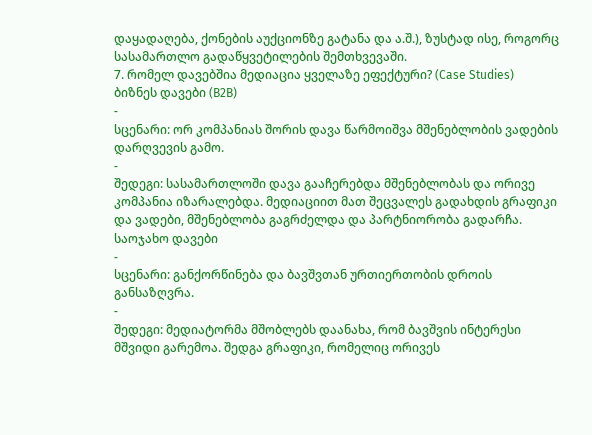დაყადაღება, ქონების აუქციონზე გატანა და ა.შ.), ზუსტად ისე, როგორც სასამართლო გადაწყვეტილების შემთხვევაში.
7. რომელ დავებშია მედიაცია ყველაზე ეფექტური? (Case Studies)
ბიზნეს დავები (B2B)
-
სცენარი: ორ კომპანიას შორის დავა წარმოიშვა მშენებლობის ვადების დარღვევის გამო.
-
შედეგი: სასამართლოში დავა გააჩერებდა მშენებლობას და ორივე კომპანია იზარალებდა. მედიაციით მათ შეცვალეს გადახდის გრაფიკი და ვადები, მშენებლობა გაგრძელდა და პარტნიორობა გადარჩა.
საოჯახო დავები
-
სცენარი: განქორწინება და ბავშვთან ურთიერთობის დროის განსაზღვრა.
-
შედეგი: მედიატორმა მშობლებს დაანახა, რომ ბავშვის ინტერესი მშვიდი გარემოა. შედგა გრაფიკი, რომელიც ორივეს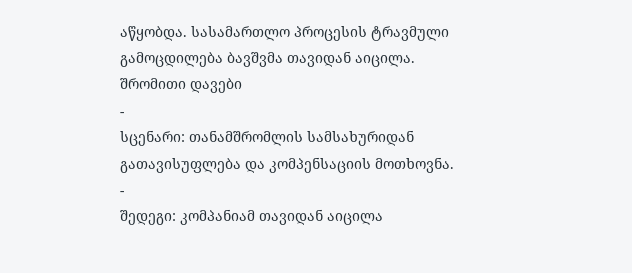აწყობდა. სასამართლო პროცესის ტრავმული გამოცდილება ბავშვმა თავიდან აიცილა.
შრომითი დავები
-
სცენარი: თანამშრომლის სამსახურიდან გათავისუფლება და კომპენსაციის მოთხოვნა.
-
შედეგი: კომპანიამ თავიდან აიცილა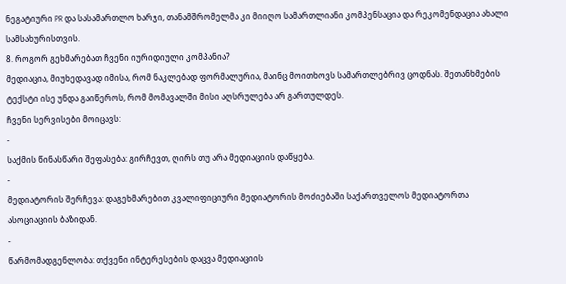ნეგატიური PR და სასამართლო ხარჯი, თანამშრომელმა კი მიიღო სამართლიანი კომპენსაცია და რეკომენდაცია ახალი სამსახურისთვის.
8. როგორ გეხმარებათ ჩვენი იურიდიული კომპანია?
მედიაცია, მიუხედავად იმისა, რომ ნაკლებად ფორმალურია, მაინც მოითხოვს სამართლებრივ ცოდნას. შეთანხმების ტექსტი ისე უნდა გაიწეროს, რომ მომავალში მისი აღსრულება არ გართულდეს.
ჩვენი სერვისები მოიცავს:
-
საქმის წინასწარი შეფასება: გირჩევთ, ღირს თუ არა მედიაციის დაწყება.
-
მედიატორის შერჩევა: დაგეხმარებით კვალიფიციური მედიატორის მოძიებაში საქართველოს მედიატორთა ასოციაციის ბაზიდან.
-
წარმომადგენლობა: თქვენი ინტერესების დაცვა მედიაციის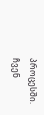პროცესში. ჩვენ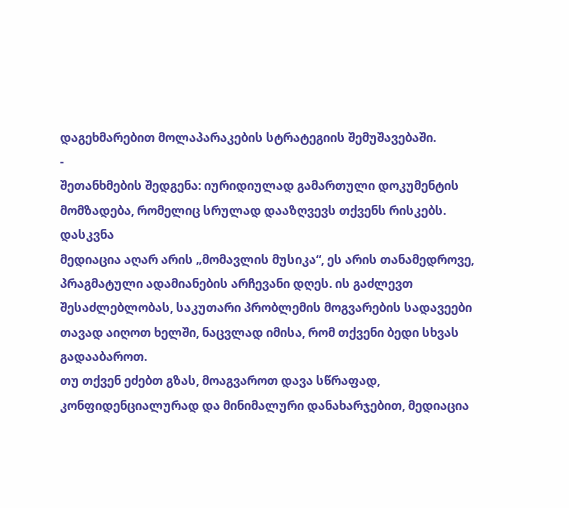დაგეხმარებით მოლაპარაკების სტრატეგიის შემუშავებაში.
-
შეთანხმების შედგენა: იურიდიულად გამართული დოკუმენტის მომზადება, რომელიც სრულად დააზღვევს თქვენს რისკებს.
დასკვნა
მედიაცია აღარ არის „მომავლის მუსიკა“, ეს არის თანამედროვე, პრაგმატული ადამიანების არჩევანი დღეს. ის გაძლევთ შესაძლებლობას, საკუთარი პრობლემის მოგვარების სადავეები თავად აიღოთ ხელში, ნაცვლად იმისა, რომ თქვენი ბედი სხვას გადააბაროთ.
თუ თქვენ ეძებთ გზას, მოაგვაროთ დავა სწრაფად, კონფიდენციალურად და მინიმალური დანახარჯებით, მედიაცია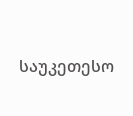საუკეთესო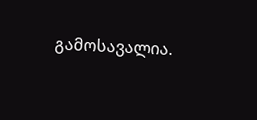გამოსავალია.